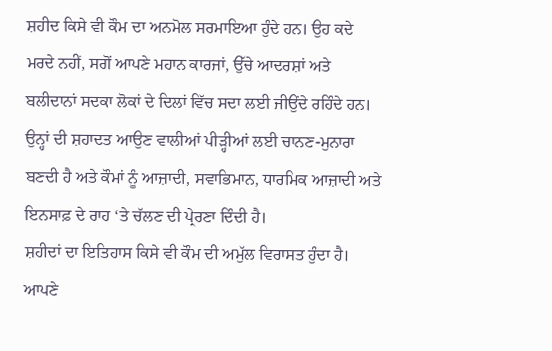ਸ਼ਹੀਦ ਕਿਸੇ ਵੀ ਕੌਮ ਦਾ ਅਨਮੋਲ ਸਰਮਾਇਆ ਹੁੰਦੇ ਹਨ। ਉਹ ਕਦੇ ਮਰਦੇ ਨਹੀਂ, ਸਗੋਂ ਆਪਣੇ ਮਹਾਨ ਕਾਰਜਾਂ, ਉੱਚੇ ਆਦਰਸ਼ਾਂ ਅਤੇ ਬਲੀਦਾਨਾਂ ਸਦਕਾ ਲੋਕਾਂ ਦੇ ਦਿਲਾਂ ਵਿੱਚ ਸਦਾ ਲਈ ਜੀਉਂਦੇ ਰਹਿੰਦੇ ਹਨ। ਉਨ੍ਹਾਂ ਦੀ ਸ਼ਹਾਦਤ ਆਉਣ ਵਾਲੀਆਂ ਪੀੜ੍ਹੀਆਂ ਲਈ ਚਾਨਣ-ਮੁਨਾਰਾ ਬਣਦੀ ਹੈ ਅਤੇ ਕੌਮਾਂ ਨੂੰ ਆਜ਼ਾਦੀ, ਸਵਾਭਿਮਾਨ, ਧਾਰਮਿਕ ਆਜ਼ਾਦੀ ਅਤੇ ਇਨਸਾਫ਼ ਦੇ ਰਾਹ ‘ਤੇ ਚੱਲਣ ਦੀ ਪ੍ਰੇਰਣਾ ਦਿੰਦੀ ਹੈ।
ਸ਼ਹੀਦਾਂ ਦਾ ਇਤਿਹਾਸ ਕਿਸੇ ਵੀ ਕੌਮ ਦੀ ਅਮੁੱਲ ਵਿਰਾਸਤ ਹੁੰਦਾ ਹੈ। ਆਪਣੇ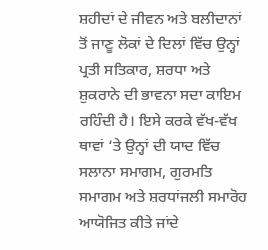ਸ਼ਹੀਦਾਂ ਦੇ ਜੀਵਨ ਅਤੇ ਬਲੀਦਾਨਾਂ ਤੋਂ ਜਾਣੂ ਲੋਕਾਂ ਦੇ ਦਿਲਾਂ ਵਿੱਚ ਉਨ੍ਹਾਂ ਪ੍ਰਤੀ ਸਤਿਕਾਰ, ਸ਼ਰਧਾ ਅਤੇ ਸ਼ੁਕਰਾਨੇ ਦੀ ਭਾਵਨਾ ਸਦਾ ਕਾਇਮ ਰਹਿੰਦੀ ਹੈ। ਇਸੇ ਕਰਕੇ ਵੱਖ-ਵੱਖ ਥਾਵਾਂ ‘ਤੇ ਉਨ੍ਹਾਂ ਦੀ ਯਾਦ ਵਿੱਚ ਸਲਾਨਾ ਸਮਾਗਮ, ਗੁਰਮਤਿ ਸਮਾਗਮ ਅਤੇ ਸ਼ਰਧਾਂਜਲੀ ਸਮਾਰੋਹ ਆਯੋਜਿਤ ਕੀਤੇ ਜਾਂਦੇ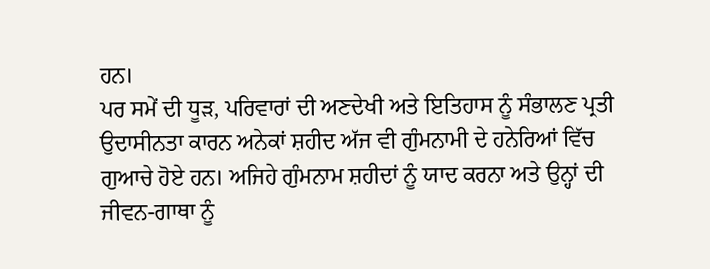ਹਨ।
ਪਰ ਸਮੇਂ ਦੀ ਧੂੜ, ਪਰਿਵਾਰਾਂ ਦੀ ਅਣਦੇਖੀ ਅਤੇ ਇਤਿਹਾਸ ਨੂੰ ਸੰਭਾਲਣ ਪ੍ਰਤੀ ਉਦਾਸੀਨਤਾ ਕਾਰਨ ਅਨੇਕਾਂ ਸ਼ਹੀਦ ਅੱਜ ਵੀ ਗੁੰਮਨਾਮੀ ਦੇ ਹਨੇਰਿਆਂ ਵਿੱਚ ਗੁਆਚੇ ਹੋਏ ਹਨ। ਅਜਿਹੇ ਗੁੰਮਨਾਮ ਸ਼ਹੀਦਾਂ ਨੂੰ ਯਾਦ ਕਰਨਾ ਅਤੇ ਉਨ੍ਹਾਂ ਦੀ ਜੀਵਨ-ਗਾਥਾ ਨੂੰ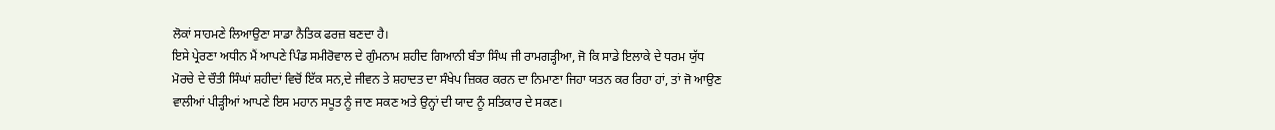ਲੋਕਾਂ ਸਾਹਮਣੇ ਲਿਆਉਣਾ ਸਾਡਾ ਨੈਤਿਕ ਫਰਜ਼ ਬਣਦਾ ਹੈ।
ਇਸੇ ਪ੍ਰੇਰਣਾ ਅਧੀਨ ਮੈਂ ਆਪਣੇ ਪਿੰਡ ਸਮੀਰੋਵਾਲ ਦੇ ਗੁੰਮਨਾਮ ਸ਼ਹੀਦ ਗਿਆਨੀ ਬੰਤਾ ਸਿੰਘ ਜੀ ਰਾਮਗੜ੍ਹੀਆ, ਜੋ ਕਿ ਸਾਡੇ ਇਲਾਕੇ ਦੇ ਧਰਮ ਯੁੱਧ ਮੋਰਚੇ ਦੇ ਚੌਤੀ ਸਿੰਘਾਂ ਸ਼ਹੀਦਾਂ ਵਿਚੋਂ ਇੱਕ ਸਨ,ਦੇ ਜੀਵਨ ਤੇ ਸ਼ਹਾਦਤ ਦਾ ਸੰਖੇਪ ਜ਼ਿਕਰ ਕਰਨ ਦਾ ਨਿਮਾਣਾ ਜਿਹਾ ਯਤਨ ਕਰ ਰਿਹਾ ਹਾਂ, ਤਾਂ ਜੋ ਆਉਣ ਵਾਲੀਆਂ ਪੀੜ੍ਹੀਆਂ ਆਪਣੇ ਇਸ ਮਹਾਨ ਸਪੂਤ ਨੂੰ ਜਾਣ ਸਕਣ ਅਤੇ ਉਨ੍ਹਾਂ ਦੀ ਯਾਦ ਨੂੰ ਸਤਿਕਾਰ ਦੇ ਸਕਣ।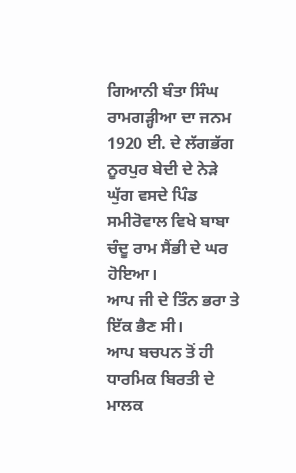ਗਿਆਨੀ ਬੰਤਾ ਸਿੰਘ ਰਾਮਗੜ੍ਹੀਆ ਦਾ ਜਨਮ 1920 ਈ. ਦੇ ਲੱਗਭੱਗ ਨੂਰਪੁਰ ਬੇਦੀ ਦੇ ਨੇੜੇ ਘੁੱਗ ਵਸਦੇ ਪਿੰਡ ਸਮੀਰੋਵਾਲ ਵਿਖੇ ਬਾਬਾ ਚੰਦੂ ਰਾਮ ਸੈਂਭੀ ਦੇ ਘਰ ਹੋਇਆ।
ਆਪ ਜੀ ਦੇ ਤਿੰਨ ਭਰਾ ਤੇ ਇੱਕ ਭੈਣ ਸੀ।
ਆਪ ਬਚਪਨ ਤੋਂ ਹੀ ਧਾਰਮਿਕ ਬਿਰਤੀ ਦੇ ਮਾਲਕ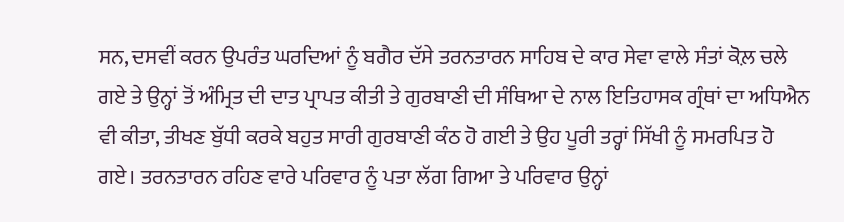ਸਨ, ਦਸਵੀਂ ਕਰਨ ਉਪਰੰਤ ਘਰਦਿਆਂ ਨੂੰ ਬਗੈਰ ਦੱਸੇ ਤਰਨਤਾਰਨ ਸਾਹਿਬ ਦੇ ਕਾਰ ਸੇਵਾ ਵਾਲੇ ਸੰਤਾਂ ਕੋਲ਼ ਚਲੇ ਗਏ ਤੇ ਉਨ੍ਹਾਂ ਤੋਂ ਅੰਮ੍ਰਿਤ ਦੀ ਦਾਤ ਪ੍ਰਾਪਤ ਕੀਤੀ ਤੇ ਗੁਰਬਾਣੀ ਦੀ ਸੰਥਿਆ ਦੇ ਨਾਲ ਇਤਿਹਾਸਕ ਗ੍ਰੰਥਾਂ ਦਾ ਅਧਿਐਨ ਵੀ ਕੀਤਾ, ਤੀਖਣ ਬੁੱਧੀ ਕਰਕੇ ਬਹੁਤ ਸਾਰੀ ਗੁਰਬਾਣੀ ਕੰਠ ਹੋ ਗਈ ਤੇ ਉਹ ਪੂਰੀ ਤਰ੍ਹਾਂ ਸਿੱਖੀ ਨੂੰ ਸਮਰਪਿਤ ਹੋ ਗਏ। ਤਰਨਤਾਰਨ ਰਹਿਣ ਵਾਰੇ ਪਰਿਵਾਰ ਨੂੰ ਪਤਾ ਲੱਗ ਗਿਆ ਤੇ ਪਰਿਵਾਰ ਉਨ੍ਹਾਂ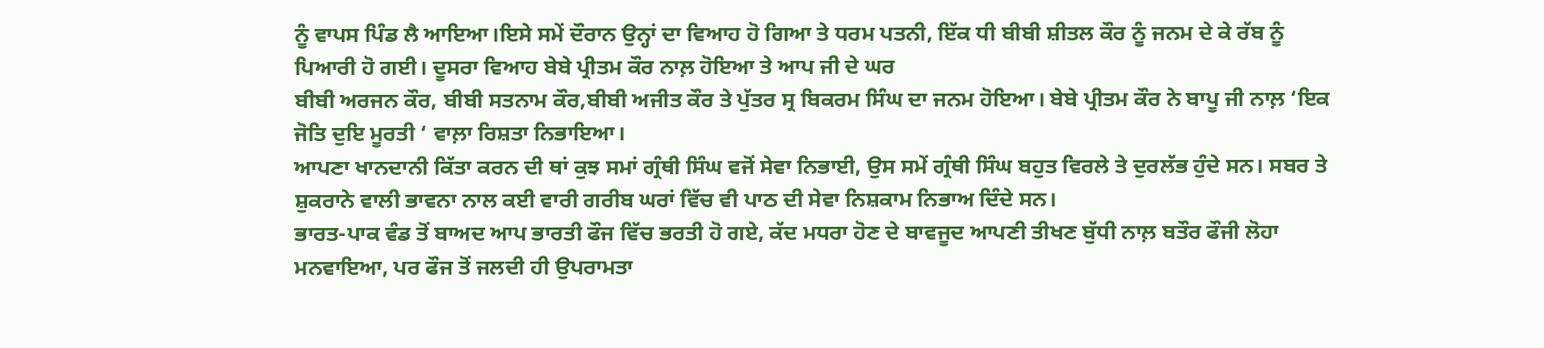ਨੂੰ ਵਾਪਸ ਪਿੰਡ ਲੈ ਆਇਆ।ਇਸੇ ਸਮੇਂ ਦੌਰਾਨ ਉਨ੍ਹਾਂ ਦਾ ਵਿਆਹ ਹੋ ਗਿਆ ਤੇ ਧਰਮ ਪਤਨੀ, ਇੱਕ ਧੀ ਬੀਬੀ ਸ਼ੀਤਲ ਕੌਰ ਨੂੰ ਜਨਮ ਦੇ ਕੇ ਰੱਬ ਨੂੰ ਪਿਆਰੀ ਹੋ ਗਈ। ਦੂਸਰਾ ਵਿਆਹ ਬੇਬੇ ਪ੍ਰੀਤਮ ਕੌਰ ਨਾਲ਼ ਹੋਇਆ ਤੇ ਆਪ ਜੀ ਦੇ ਘਰ
ਬੀਬੀ ਅਰਜਨ ਕੌਰ, ਬੀਬੀ ਸਤਨਾਮ ਕੌਰ,ਬੀਬੀ ਅਜੀਤ ਕੌਰ ਤੇ ਪੁੱਤਰ ਸ੍ਰ ਬਿਕਰਮ ਸਿੰਘ ਦਾ ਜਨਮ ਹੋਇਆ। ਬੇਬੇ ਪ੍ਰੀਤਮ ਕੌਰ ਨੇ ਬਾਪੂ ਜੀ ਨਾਲ਼ ‘ਇਕ ਜੋਤਿ ਦੁਇ ਮੂਰਤੀ ‘ ਵਾਲ਼ਾ ਰਿਸ਼ਤਾ ਨਿਭਾਇਆ।
ਆਪਣਾ ਖਾਨਦਾਨੀ ਕਿੱਤਾ ਕਰਨ ਦੀ ਥਾਂ ਕੁਝ ਸਮਾਂ ਗ੍ਰੰਥੀ ਸਿੰਘ ਵਜੋਂ ਸੇਵਾ ਨਿਭਾਈ, ਉਸ ਸਮੇਂ ਗ੍ਰੰਥੀ ਸਿੰਘ ਬਹੁਤ ਵਿਰਲੇ ਤੇ ਦੁਰਲੱਭ ਹੁੰਦੇ ਸਨ। ਸਬਰ ਤੇ ਸ਼ੁਕਰਾਨੇ ਵਾਲੀ ਭਾਵਨਾ ਨਾਲ ਕਈ ਵਾਰੀ ਗਰੀਬ ਘਰਾਂ ਵਿੱਚ ਵੀ ਪਾਠ ਦੀ ਸੇਵਾ ਨਿਸ਼ਕਾਮ ਨਿਭਾਅ ਦਿੰਦੇ ਸਨ।
ਭਾਰਤ-ਪਾਕ ਵੰਡ ਤੋਂ ਬਾਅਦ ਆਪ ਭਾਰਤੀ ਫੌਜ ਵਿੱਚ ਭਰਤੀ ਹੋ ਗਏ, ਕੱਦ ਮਧਰਾ ਹੋਣ ਦੇ ਬਾਵਜੂਦ ਆਪਣੀ ਤੀਖਣ ਬੁੱਧੀ ਨਾਲ਼ ਬਤੌਰ ਫੌਜੀ ਲੋਹਾ ਮਨਵਾਇਆ, ਪਰ ਫੌਜ ਤੋਂ ਜਲਦੀ ਹੀ ਉਪਰਾਮਤਾ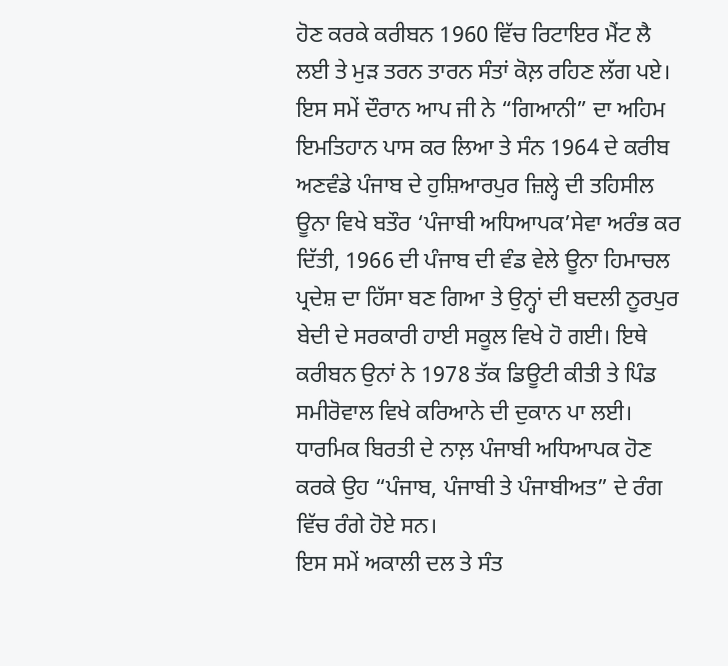ਹੋਣ ਕਰਕੇ ਕਰੀਬਨ 1960 ਵਿੱਚ ਰਿਟਾਇਰ ਮੈਂਟ ਲੈ ਲਈ ਤੇ ਮੁੜ ਤਰਨ ਤਾਰਨ ਸੰਤਾਂ ਕੋਲ਼ ਰਹਿਣ ਲੱਗ ਪਏ।
ਇਸ ਸਮੇਂ ਦੌਰਾਨ ਆਪ ਜੀ ਨੇ “ਗਿਆਨੀ” ਦਾ ਅਹਿਮ ਇਮਤਿਹਾਨ ਪਾਸ ਕਰ ਲਿਆ ਤੇ ਸੰਨ 1964 ਦੇ ਕਰੀਬ ਅਣਵੰਡੇ ਪੰਜਾਬ ਦੇ ਹੁਸ਼ਿਆਰਪੁਰ ਜ਼ਿਲ੍ਹੇ ਦੀ ਤਹਿਸੀਲ ਊਨਾ ਵਿਖੇ ਬਤੌਰ ‘ਪੰਜਾਬੀ ਅਧਿਆਪਕ’ਸੇਵਾ ਅਰੰਭ ਕਰ ਦਿੱਤੀ, 1966 ਦੀ ਪੰਜਾਬ ਦੀ ਵੰਡ ਵੇਲੇ ਊਨਾ ਹਿਮਾਚਲ ਪ੍ਰਦੇਸ਼ ਦਾ ਹਿੱਸਾ ਬਣ ਗਿਆ ਤੇ ਉਨ੍ਹਾਂ ਦੀ ਬਦਲੀ ਨੂਰਪੁਰ ਬੇਦੀ ਦੇ ਸਰਕਾਰੀ ਹਾਈ ਸਕੂਲ ਵਿਖੇ ਹੋ ਗਈ। ਇਥੇ ਕਰੀਬਨ ਉਨਾਂ ਨੇ 1978 ਤੱਕ ਡਿਊਟੀ ਕੀਤੀ ਤੇ ਪਿੰਡ ਸਮੀਰੋਵਾਲ ਵਿਖੇ ਕਰਿਆਨੇ ਦੀ ਦੁਕਾਨ ਪਾ ਲਈ। ਧਾਰਮਿਕ ਬਿਰਤੀ ਦੇ ਨਾਲ਼ ਪੰਜਾਬੀ ਅਧਿਆਪਕ ਹੋਣ ਕਰਕੇ ਉਹ “ਪੰਜਾਬ, ਪੰਜਾਬੀ ਤੇ ਪੰਜਾਬੀਅਤ” ਦੇ ਰੰਗ ਵਿੱਚ ਰੰਗੇ ਹੋਏ ਸਨ।
ਇਸ ਸਮੇਂ ਅਕਾਲੀ ਦਲ ਤੇ ਸੰਤ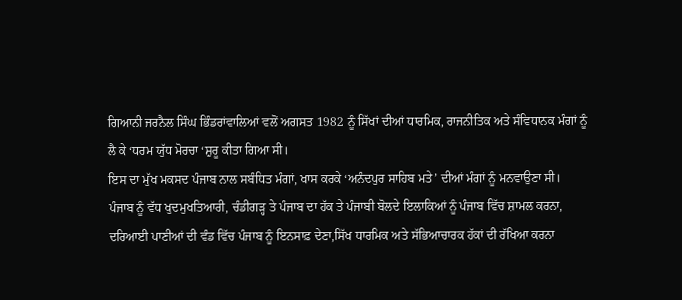ਗਿਆਨੀ ਜਰਨੈਲ ਸਿੰਘ ਭਿੰਡਰਾਂਵਾਲਿਆਂ ਵਲੋਂ ਅਗਸਤ 1982 ਨੂੰ ਸਿੱਖਾਂ ਦੀਆਂ ਧਾਰਮਿਕ, ਰਾਜਨੀਤਿਕ ਅਤੇ ਸੰਵਿਧਾਨਕ ਮੰਗਾਂ ਨੂੰ ਲੈ ਕੇ ‘ਧਰਮ ਯੁੱਧ ਮੋਰਚਾ ‘ਸ਼ੁਰੂ ਕੀਤਾ ਗਿਆ ਸੀ।
ਇਸ ਦਾ ਮੁੱਖ ਮਕਸਦ ਪੰਜਾਬ ਨਾਲ ਸਬੰਧਿਤ ਮੰਗਾਂ, ਖਾਸ ਕਰਕੇ ‘ਅਨੰਦਪੁਰ ਸਾਹਿਬ ਮਤੇ’ ਦੀਆਂ ਮੰਗਾਂ ਨੂੰ ਮਨਵਾਉਣਾ ਸੀ।
ਪੰਜਾਬ ਨੂੰ ਵੱਧ ਖੁਦਮੁਖਤਿਆਰੀ, ਚੰਡੀਗੜ੍ਹ ਤੇ ਪੰਜਾਬ ਦਾ ਹੱਕ ਤੇ ਪੰਜਾਬੀ ਬੋਲਦੇ ਇਲਾਕਿਆਂ ਨੂੰ ਪੰਜਾਬ ਵਿੱਚ ਸ਼ਾਮਲ ਕਰਨਾ,
ਦਰਿਆਈ ਪਾਣੀਆਂ ਦੀ ਵੰਡ ਵਿੱਚ ਪੰਜਾਬ ਨੂੰ ਇਨਸਾਫ਼ ਦੇਣਾ,ਸਿੱਖ ਧਾਰਮਿਕ ਅਤੇ ਸੱਭਿਆਚਾਰਕ ਹੱਕਾਂ ਦੀ ਰੱਖਿਆ ਕਰਨਾ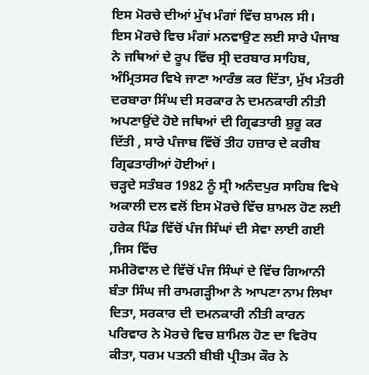ਇਸ ਮੋਰਚੇ ਦੀਆਂ ਮੁੱਖ ਮੰਗਾਂ ਵਿੱਚ ਸ਼ਾਮਲ ਸੀ।
ਇਸ ਮੋਰਚੇ ਵਿਚ ਮੰਗਾਂ ਮਨਵਾਉਣ ਲਈ ਸਾਰੇ ਪੰਜਾਬ ਨੇ ਜਥਿਆਂ ਦੇ ਰੂਪ ਵਿੱਚ ਸ੍ਰੀ ਦਰਬਾਰ ਸਾਹਿਬ, ਅੰਮ੍ਰਿਤਸਰ ਵਿਖੇ ਜਾਣਾ ਆਰੰਭ ਕਰ ਦਿੱਤਾ, ਮੁੱਖ ਮੰਤਰੀ ਦਰਬਾਰਾ ਸਿੰਘ ਦੀ ਸਰਕਾਰ ਨੇ ਦਮਨਕਾਰੀ ਨੀਤੀ ਅਪਣਾਉਂਦੇ ਹੋਏ ਜਥਿਆਂ ਦੀ ਗ੍ਰਿਫਤਾਰੀ ਸ਼ੁਰੂ ਕਰ ਦਿੱਤੀ , ਸਾਰੇ ਪੰਜਾਬ ਵਿੱਚੋਂ ਤੀਹ ਹਜ਼ਾਰ ਦੇ ਕਰੀਬ ਗ੍ਰਿਫਤਾਰੀਆਂ ਹੋਈਆਂ।
ਚੜ੍ਹਦੇ ਸਤੰਬਰ 1982 ਨੂੰ ਸ੍ਰੀ ਅਨੰਦਪੁਰ ਸਾਹਿਬ ਵਿਖੇ ਅਕਾਲੀ ਦਲ ਵਲੋਂ ਇਸ ਮੋਰਚੇ ਵਿੱਚ ਸ਼ਾਮਲ ਹੋਣ ਲਈ ਹਰੇਕ ਪਿੰਡ ਵਿੱਚੋਂ ਪੰਜ ਸਿੰਘਾਂ ਦੀ ਸੇਵਾ ਲਾਈ ਗਈ ,ਜਿਸ ਵਿੱਚ
ਸਮੀਰੋਵਾਲ ਦੇ ਵਿੱਚੋਂ ਪੰਜ ਸਿੰਘਾਂ ਦੇ ਵਿੱਚ ਗਿਆਨੀ ਬੰਤਾ ਸਿੰਘ ਜੀ ਰਾਮਗੜ੍ਹੀਆ ਨੇ ਆਪਣਾ ਨਾਮ ਲਿਖਾ ਦਿਤਾ, ਸਰਕਾਰ ਦੀ ਦਮਨਕਾਰੀ ਨੀਤੀ ਕਾਰਨ ਪਰਿਵਾਰ ਨੇ ਮੋਰਚੇ ਵਿਚ ਸ਼ਾਮਿਲ ਹੋਣ ਦਾ ਵਿਰੋਧ ਕੀਤਾ, ਧਰਮ ਪਤਨੀ ਬੀਬੀ ਪ੍ਰੀਤਮ ਕੌਰ ਨੇ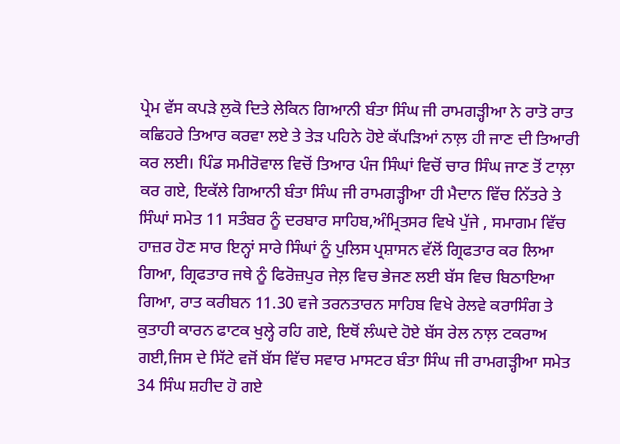ਪ੍ਰੇਮ ਵੱਸ ਕਪੜੇ ਲੁਕੋ ਦਿਤੇ ਲੇਕਿਨ ਗਿਆਨੀ ਬੰਤਾ ਸਿੰਘ ਜੀ ਰਾਮਗੜ੍ਹੀਆ ਨੇ ਰਾਤੋ ਰਾਤ ਕਛਿਹਰੇ ਤਿਆਰ ਕਰਵਾ ਲਏ ਤੇ ਤੇੜ ਪਹਿਨੇ ਹੋਏ ਕੱਪੜਿਆਂ ਨਾਲ਼ ਹੀ ਜਾਣ ਦੀ ਤਿਆਰੀ ਕਰ ਲਈ। ਪਿੰਡ ਸਮੀਰੋਵਾਲ ਵਿਚੋਂ ਤਿਆਰ ਪੰਜ ਸਿੰਘਾਂ ਵਿਚੋਂ ਚਾਰ ਸਿੰਘ ਜਾਣ ਤੋਂ ਟਾਲ਼ਾ ਕਰ ਗਏ, ਇਕੱਲੇ ਗਿਆਨੀ ਬੰਤਾ ਸਿੰਘ ਜੀ ਰਾਮਗੜ੍ਹੀਆ ਹੀ ਮੈਦਾਨ ਵਿੱਚ ਨਿੱਤਰੇ ਤੇ ਸਿੰਘਾਂ ਸਮੇਤ 11 ਸਤੰਬਰ ਨੂੰ ਦਰਬਾਰ ਸਾਹਿਬ,ਅੰਮ੍ਰਿਤਸਰ ਵਿਖੇ ਪੁੱਜੇ , ਸਮਾਗਮ ਵਿੱਚ ਹਾਜ਼ਰ ਹੋਣ ਸਾਰ ਇਨ੍ਹਾਂ ਸਾਰੇ ਸਿੰਘਾਂ ਨੂੰ ਪੁਲਿਸ ਪ੍ਰਸ਼ਾਸਨ ਵੱਲੋਂ ਗ੍ਰਿਫਤਾਰ ਕਰ ਲਿਆ ਗਿਆ, ਗ੍ਰਿਫਤਾਰ ਜਥੇ ਨੂੰ ਫਿਰੋਜ਼ਪੁਰ ਜੇਲ਼ ਵਿਚ ਭੇਜਣ ਲਈ ਬੱਸ ਵਿਚ ਬਿਠਾਇਆ ਗਿਆ, ਰਾਤ ਕਰੀਬਨ 11.30 ਵਜੇ ਤਰਨਤਾਰਨ ਸਾਹਿਬ ਵਿਖੇ ਰੇਲਵੇ ਕਰਾਸਿੰਗ ਤੇ ਕੁਤਾਹੀ ਕਾਰਨ ਫਾਟਕ ਖੁਲ੍ਹੇ ਰਹਿ ਗਏ, ਇਥੋਂ ਲੰਘਦੇ ਹੋਏ ਬੱਸ ਰੇਲ ਨਾਲ਼ ਟਕਰਾਅ ਗਈ,ਜਿਸ ਦੇ ਸਿੱਟੇ ਵਜੋਂ ਬੱਸ ਵਿੱਚ ਸਵਾਰ ਮਾਸਟਰ ਬੰਤਾ ਸਿੰਘ ਜੀ ਰਾਮਗੜ੍ਹੀਆ ਸਮੇਤ 34 ਸਿੰਘ ਸ਼ਹੀਦ ਹੋ ਗਏ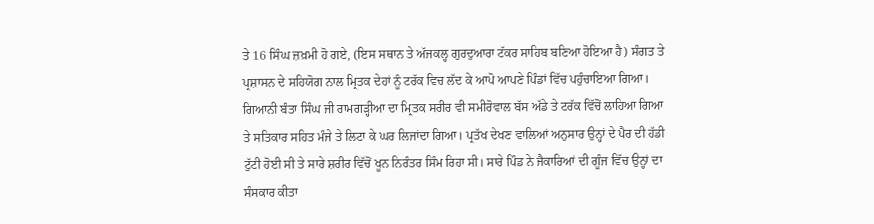ਤੇ 16 ਸਿੰਘ ਜ਼ਖ਼ਮੀ ਹੋ ਗਏ, (ਇਸ ਸਥਾਨ ਤੇ ਅੱਜਕਲ੍ਹ ਗੁਰਦੁਆਰਾ ਟੱਕਰ ਸਾਹਿਬ ਬਣਿਆ ਹੋਇਆ ਹੈ) ਸੰਗਤ ਤੇ ਪ੍ਰਸ਼ਾਸਨ ਦੇ ਸਹਿਯੋਗ ਨਾਲ ਮ੍ਰਿਤਕ ਦੇਹਾਂ ਨੂੰ ਟਰੱਕ ਵਿਚ ਲੱਦ ਕੇ ਆਪੋ ਆਪਣੇ ਪਿੰਡਾਂ ਵਿੱਚ ਪਹੁੰਚਾਇਆ ਗਿਆ। ਗਿਆਨੀ ਬੰਤਾ ਸਿੰਘ ਜੀ ਰਾਮਗੜ੍ਹੀਆ ਦਾ ਮ੍ਰਿਤਕ ਸਰੀਰ ਵੀ ਸਮੀਰੋਵਾਲ ਬੱਸ ਅੱਡੇ ਤੇ ਟਰੱਕ ਵਿੱਚੋਂ ਲਾਹਿਆ ਗਿਆ ਤੇ ਸਤਿਕਾਰ ਸਹਿਤ ਮੰਜੇ ਤੇ ਲਿਟਾ ਕੇ ਘਰ ਲਿਜਾਂਦਾ ਗਿਆ। ਪ੍ਰਤੱਖ ਦੇਖਣ ਵਾਲਿਆਂ ਅਨੁਸਾਰ ਉਨ੍ਹਾਂ ਦੇ ਪੈਰ ਦੀ ਹੱਡੀ ਟੁੱਟੀ ਹੋਈ ਸੀ ਤੇ ਸਾਰੇ ਸ਼ਰੀਰ ਵਿੱਚੋਂ ਖੂਨ ਨਿਰੰਤਰ ਸਿੰਮ ਰਿਹਾ ਸੀ। ਸਾਰੇ ਪਿੰਡ ਨੇ ਜੈਕਾਰਿਆਂ ਦੀ ਗੂੰਜ ਵਿੱਚ ਉਨ੍ਹਾਂ ਦਾ ਸੰਸਕਾਰ ਕੀਤਾ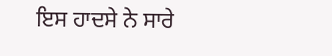ਇਸ ਹਾਦਸੇ ਨੇ ਸਾਰੇ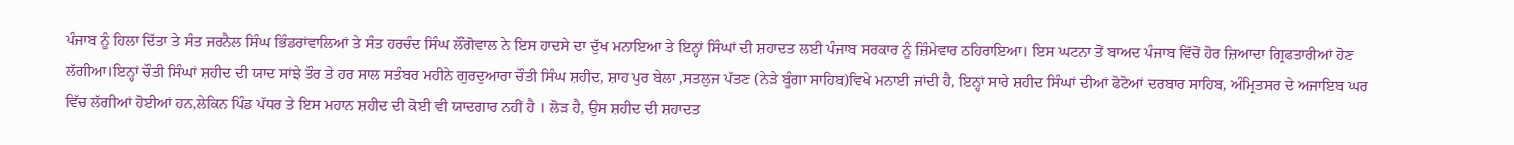ਪੰਜਾਬ ਨੂੰ ਹਿਲਾ ਦਿੱਤਾ ਤੇ ਸੰਤ ਜਰਨੈਲ ਸਿੰਘ ਭਿੰਡਰਾਂਵਾਲਿਆਂ ਤੇ ਸੰਤ ਹਰਚੰਦ ਸਿੰਘ ਲੌਂਗੋਵਾਲ ਨੇ ਇਸ ਹਾਦਸੇ ਦਾ ਦੁੱਖ ਮਨਾਇਆ ਤੇ ਇਨ੍ਹਾਂ ਸਿੰਘਾਂ ਦੀ ਸ਼ਹਾਦਤ ਲਈ ਪੰਜਾਬ ਸਰਕਾਰ ਨੂੰ ਜ਼ਿੰਮੇਵਾਰ ਠਹਿਰਾਇਆ। ਇਸ ਘਟਨਾ ਤੋਂ ਬਾਅਦ ਪੰਜਾਬ ਵਿੱਚੋਂ ਹੋਰ ਜ਼ਿਆਦਾ ਗ੍ਰਿਫਤਾਰੀਆਂ ਹੋਣ ਲੱਗੀਆ।ਇਨ੍ਹਾਂ ਚੌਤੀ ਸਿੰਘਾਂ ਸ਼ਹੀਦ ਦੀ ਯਾਦ ਸਾਂਝੇ ਤੌਰ ਤੇ ਹਰ ਸਾਲ ਸਤੰਬਰ ਮਹੀਨੇ ਗੁਰਦੁਆਰਾ ਚੌਤੀ ਸਿੰਘ ਸ਼ਹੀਦ, ਸ਼ਾਹ ਪੁਰ ਬੇਲਾ ,ਸਤਲੁਜ ਪੱਤਣ (ਨੇੜੇ ਬੂੰਗਾ ਸਾਹਿਬ)ਵਿਖੇ ਮਨਾਈ ਜਾਂਦੀ ਹੈ, ਇਨ੍ਹਾਂ ਸਾਰੇ ਸ਼ਹੀਦ ਸਿੰਘਾਂ ਦੀਆਂ ਫੋਟੋਆਂ ਦਰਬਾਰ ਸਾਹਿਬ, ਅੰਮ੍ਰਿਤਸਰ ਦੇ ਅਜਾਇਬ ਘਰ ਵਿੱਚ ਲੱਗੀਆਂ ਹੋਈਆਂ ਹਨ,ਲੇਕਿਨ ਪਿੰਡ ਪੱਧਰ ਤੇ ਇਸ ਮਹਾਨ ਸ਼ਹੀਦ ਦੀ ਕੋਈ ਵੀ ਯਾਦਗਾਰ ਨਹੀਂ ਹੈ । ਲੋੜ ਹੈ, ਉਸ ਸ਼ਹੀਦ ਦੀ ਸ਼ਹਾਦਤ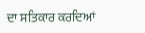ਦਾ ਸਤਿਕਾਰ ਕਰਦਿਆਂ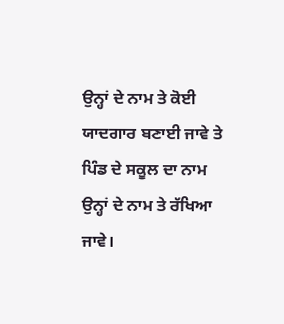ਉਨ੍ਹਾਂ ਦੇ ਨਾਮ ਤੇ ਕੋਈ ਯਾਦਗਾਰ ਬਣਾਈ ਜਾਵੇ ਤੇ ਪਿੰਡ ਦੇ ਸਕੂਲ ਦਾ ਨਾਮ ਉਨ੍ਹਾਂ ਦੇ ਨਾਮ ਤੇ ਰੱਖਿਆ ਜਾਵੇ।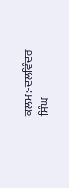ਕਲਮ:-ਦਲਵਿੰਦਰ ਸਿੰਘ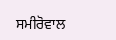ਸਮੀਰੋਵਾਲ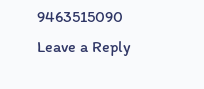9463515090
Leave a Reply